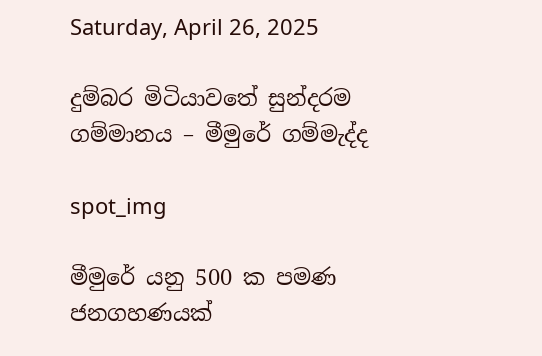Saturday, April 26, 2025

දුම්බර මිටියාවතේ සුන්දරම ගම්මානය – මීමුරේ ගම්මැද්ද

spot_img

මීමුරේ යනු 500 ක පමණ ජනගහණයක්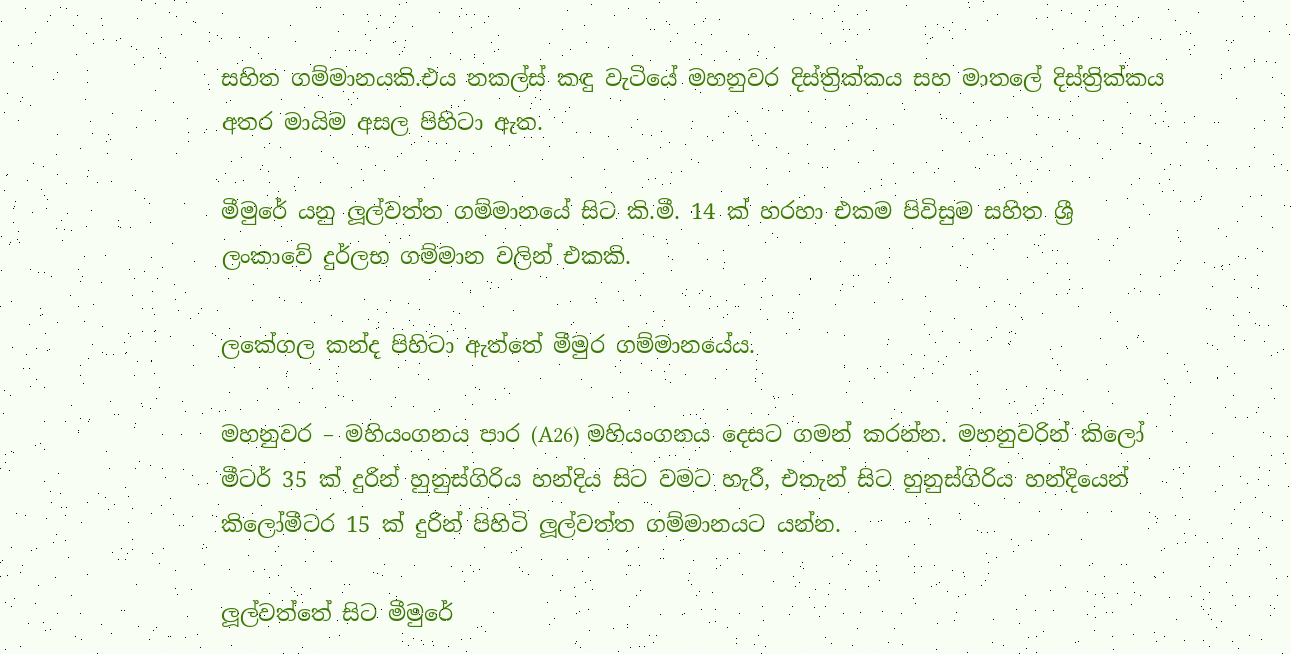සහිත ගම්මානයකි.එය නකල්ස් කඳු වැටියේ මහනුවර දිස්ත්‍රික්කය සහ මාතලේ දිස්ත්‍රික්කය අතර මායිම අසල පිහිටා ඇත.

මීමුරේ යනු ලූල්වත්ත ගම්මානයේ සිට කි.මී. 14 ක් හරහා එකම පිවිසුම සහිත ශ්‍රී ලංකාවේ දුර්ලභ ගම්මාන වලින් එකකි.

ලකේගල කන්ද පිහිටා ඇත්තේ මීමුර ගම්මානයේය.

මහනුවර – මහියංගනය පාර (A26) මහියංගනය දෙසට ගමන් කරන්න. මහනුවරින් කිලෝ මීටර් 35 ක් දුරින් හුනුස්ගිරිය හන්දිය සිට වමට හැරී, එතැන් සිට හුනුස්ගිරිය හන්දියෙන් කිලෝමීටර 15 ක් දුරින් පිහිටි ලූල්වත්ත ගම්මානයට යන්න.

ලූල්වත්තේ සිට මීමුරේ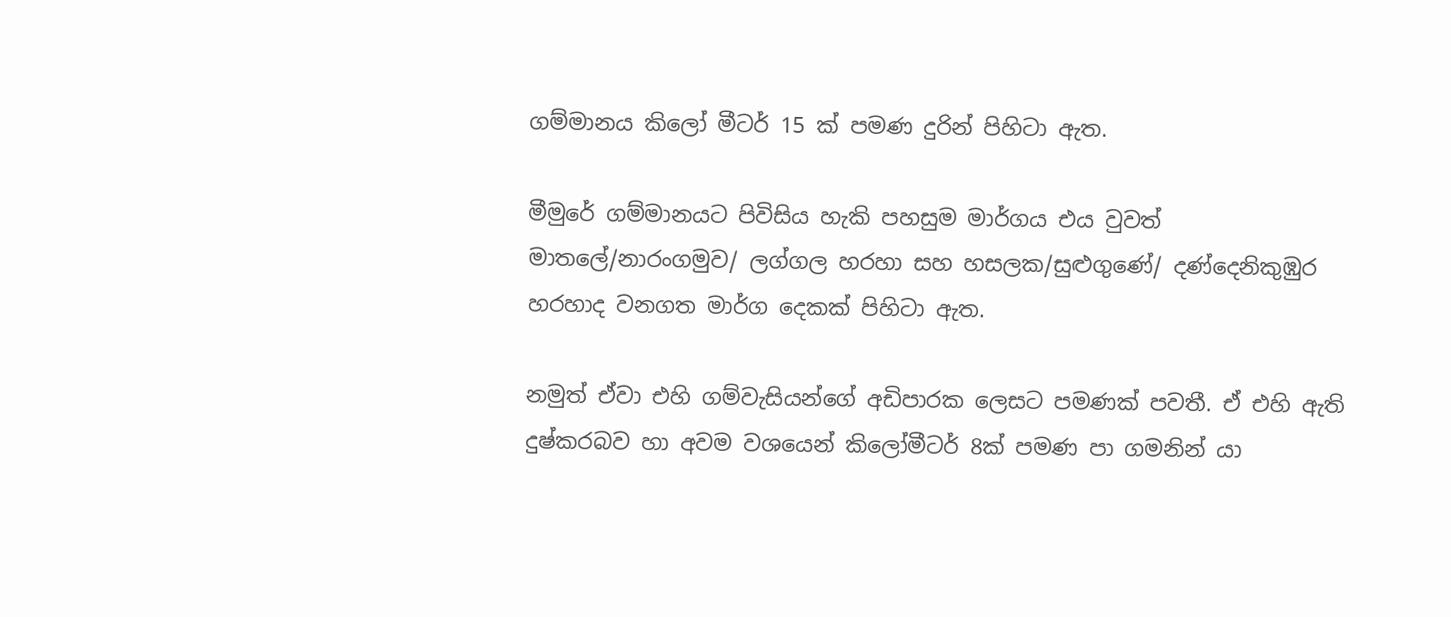ගම්මානය කිලෝ මීටර් 15 ක් පමණ දුරින් පිහිටා ඇත.

මීමුරේ ගම්මානයට පිවිසිය හැකි පහසුම මාර්ගය එය වුවත් මාතලේ/නාරංගමුව/ ලග්ගල හරහා සහ හසලක/සුළුගුණේ/ දණ්දෙනිකුඹුර හරහාද වනගත මාර්ග දෙකක් පිහිටා ඇත.

නමුත් ඒවා එහි ගම්වැසියන්ගේ අඩිපාරක ලෙසට පමණක් පවතී. ඒ එහි ඇති දුෂ්කරබව හා අවම වශයෙන් කිලෝමීටර් 8ක් පමණ පා ගමනින් යා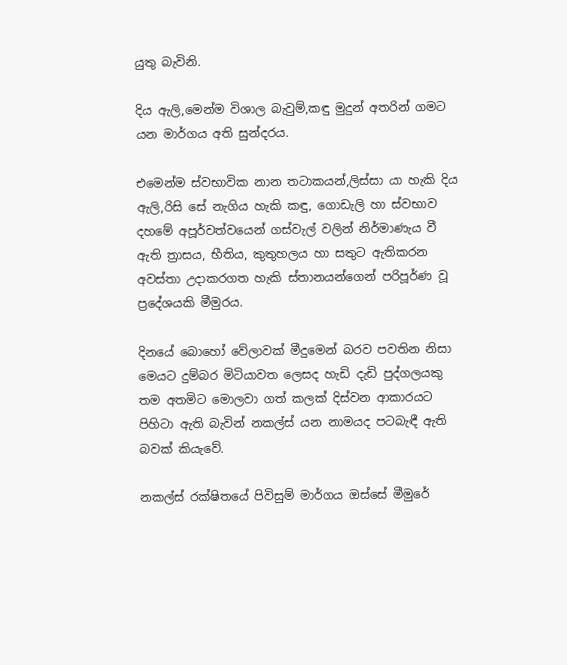යුතු බැවිනි.

දිය ඇලි,මෙන්ම විශාල බැවුම්,කඳු මුදුන් අතරින් ගමට යන මාර්ගය අති සුන්දරය.

එමෙන්ම ස්වභාවික නාන තටාකයන්,ලිස්සා යා හැකි දිය ඇලි,රිසි සේ නැගිය හැකි කඳු, ගොඩැලි හා ස්වභාව දහමේ අපූර්වත්වයෙන් ගස්වැල් වලින් නිර්මාණැය වී ඇති ත්‍රාසය, භීතිය, කුතුහලය හා සතුට ඇතිකරන අවස්තා උදාකරගත හැකි ස්තානයන්ගෙන් පරිපූර්ණ වූ ප්‍රදේශයකි මීමුරය.

දිනයේ බොහෝ වේලාවක් මීදුමෙන් බරව පවතින නිසා මෙයට දුම්බර මිටියාවත ලෙසද හැඩි දැඩි පුද්ගලයකු තම අතමිට මොලවා ගත් කලක් දිස්වන ආකාරයට පිහිටා ඇති බැවින් නකල්ස් යන නාමයද පටබැඳී ඇති බවක් කියැවේ.

නකල්ස් රක්ෂිතයේ පිවිසුම් මාර්ගය ඔස්සේ මීමුරේ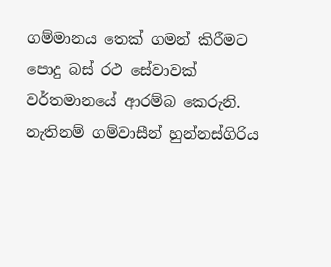ගම්මානය තෙක් ගමන් කිරීමට පොදු බස් රථ සේවාවක් ‍ වර්තමානයේ ආරම්බ කෙරුනි. නැතිනම් ගම්වාසීන් හුන්නස්ගිරිය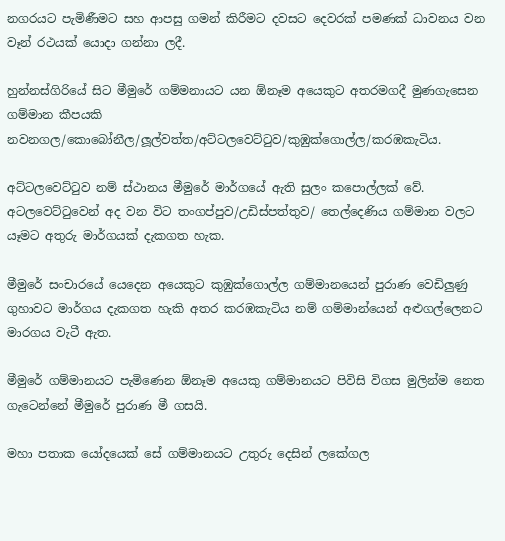නගරයට පැමිණීමට සහ ආපසු ගමන් කිරීමට දවසට දෙවරක් පමණක් ධාවනය වන වෑන් රථයක් යොදා ගන්නා ලදී.

හුන්නස්ගිරියේ සිට මීමුරේ ගම්මනායට යන ඕනෑම අයෙකුට අතරමගදී මුණගැසෙන ගම්මාන කීපයකි නවනගල/කොබෝනීල/ලූල්වත්ත/අට්ටලවෙට්ටුව/කුඹුක්ගොල්ල/කරඹකැටිය.

අට්ටලවෙට්ටුව නම් ස්ථානය මීමුරේ මාර්ගයේ ඇති සුලං කපොල්ලක් වේ. අටලවෙට්ටුවෙන් අද වන විට තංගප්පුව/උඩිස්පත්තුව/ තෙල්දෙණිය ගම්මාන වලට යෑමට අතුරු මාර්ගයක් දැකගත හැක.

මීමුරේ සංචාරයේ යෙදෙන අයෙකුට කුඹුක්ගොල්ල ගම්මානයෙන් පුරාණ වෙඩිලුණු ගුහාවට මාර්ගය දැකගත හැකි අතර කරඹකැටිය නම් ගම්මාන්යෙන් අළුගල්ලෙනට මාරගය වැටී ඇත.

මීමුරේ ගම්මානයට පැමිණෙන ඕනෑම අයෙකු ගම්මානයට පිවිසි විගස මුලින්ම නෙත ගැටෙන්නේ මීමුරේ පුරාණ මී ගසයි.

මහා පතාක යෝදයෙක් සේ ගම්මානයට උතුරු දෙසින් ලකේගල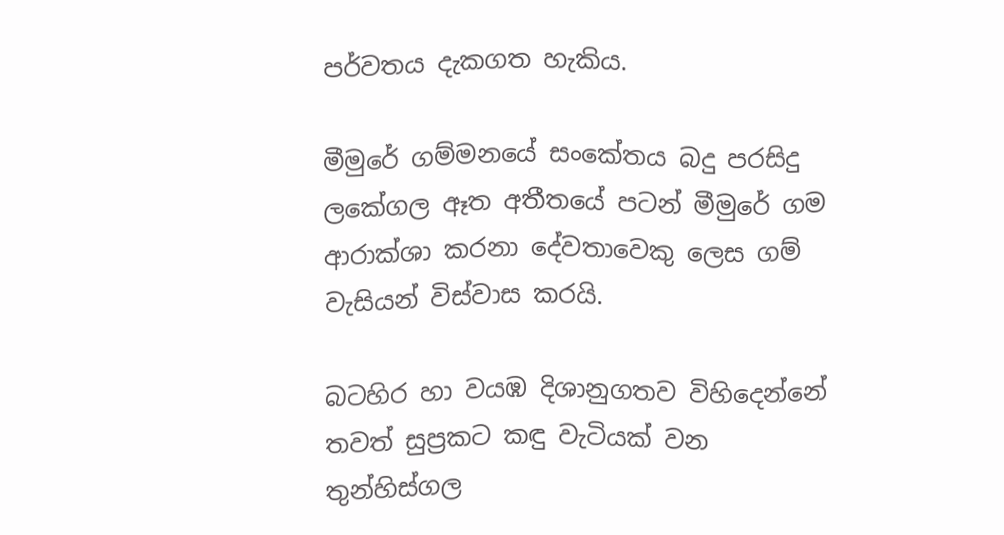පර්වතය දැකගත හැකිය.

මීමුරේ ගම්මනයේ සංකේතය බදු පරසිදු ලකේගල ඈත අතීතයේ පටන් මීමුරේ ගම ආරාක්ශා කරනා දේවතාවෙකු ලෙස ගම් වැසියන් විස්වාස කරයි.

බටහිර හා වයඹ දිශානුගතව විහිදෙන්නේ තවත් සුප්‍රකට කඳු වැටියක්‌ වන තුන්හිස්‌ගල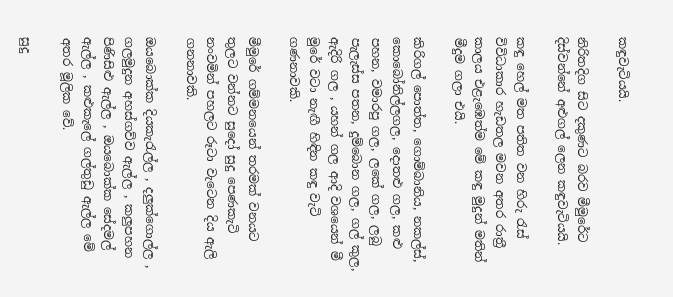කඳුවැටියයි.

නිරිතදිග සිට දකුණට බරව මීමුරේට දිස්‌වන්නේ අළුගල් ලෙන කඳුවැටියයි.

කඳු හෙල් මත පතිත වන හිරු රැස් විවිධාකාර හැඩතල මවන අතර රාත්‍රී කාලය එළැඹෙත්ම මේ කඳු මුදුන් මතින් මීදුම ගලා එයි.

කිරිගල් පොත්ත, ගොම්බානිය, නකල්ස්, කොබෝනිල්ලගල, දොතළු ගල, කළු පහන, වමාරපු ගල, ලකේ ගල, ලබු පැලැස්ස පතන, දුම්බොන ගල, ගල් කුල, ඇදිරි ගල , යහන් ගල ආදි වශයෙන් මී මුරේ වටා නැඟී හිඳින කඳු වැටි ගණනාවකි.

මීමුරේ ගම්මනයෙන් තරමක් වනයට තුලට වන්නට සුදෝ සුදු පෙණකැටි නංවමින් පහලට රූටා වැටෙන දිය ඇලි ගනනාවකි.

ඔයබොක්ක දියකැරැල්ල , දලුක්ගොල්ල , ගලමුදුන අහස්ගව්ව ඇල්ල , කලුපහන පිණිසිළු ඇල්ල , ඔයබොක්ක සේදමල් ඇල්ල , කළුකැලේ ගල්තුඩු ඇල්ල මේ අතර මූලික වේ.

සුදු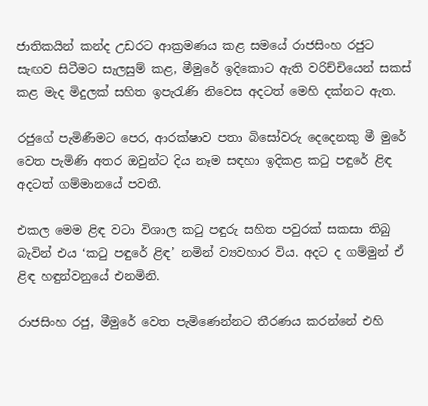ජාතිකයින් කන්ද උඩරට ආක්‍රමණය කළ සමයේ රාජසිංහ රජුට සැඟව සිටීමට සැලසුම් කළ, මීමුරේ ඉදිකොට ඇති වරිච්චියෙන් සකස් කළ මැද මිදුලක් සහිත ඉපැරැණි නිවෙස අදටත් මෙහි දක්නට ඇත.

රජුගේ පැමිණීමට පෙර, ආරක්ෂාව පතා බිසෝවරු දෙදෙනකු මී මුරේ වෙත පැමිණි අතර ඔවුන්ට දිය නෑම සඳහා ඉදිකළ කටු පඳුරේ ළිඳ අදටත් ගම්මානයේ පවතී.

එකල මෙම ළිඳ වටා විශාල කටු පඳුරු සහිත පවුරක් සකසා තිබු බැවින් එය ‘කටු පඳුරේ ළිඳ’ නමින් ව්‍යවහාර විය. අදට ද ගම්මුන් ඒ ළිඳ හඳුන්වනුයේ එනමිනි.

රාජසිංහ රජු, මීමුරේ වෙත පැමිණෙන්නට තීරණය කරන්නේ එහි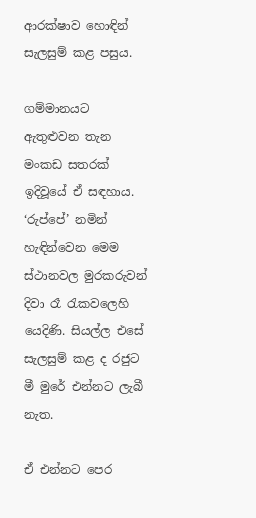ආරක්ෂාව හොඳින් සැලසුම් කළ පසුය.

ගම්මානයට ඇතුළුවන තැන මංකඩ සතරක් ඉදිවූයේ ඒ සඳහාය. ‘රුප්පේ’ නමින් හැඳින්වෙන මෙම ස්ථානවල මුරකරුවන් දිවා රෑ රැකවලෙහි යෙදිණි. සියල්ල එසේ සැලසුම් කළ ද රජුට මී මුරේ එන්නට ලැබී නැත.

ඒ එන්නට පෙර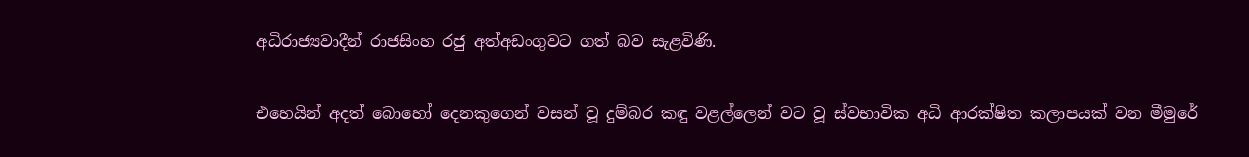අධිරාජ්‍යවාදීන් රාජසිංහ රජු අත්අඩංගුවට ගත් බව සැළවිණි.

එහෙයින් අදත් බොහෝ දෙනකුගෙන් වසන් වූ දුම්බර කඳු වළල්ලෙන් වට වූ ස්වභාවික අධි ආරක්ෂිත කලාපයක් වන මීමුරේ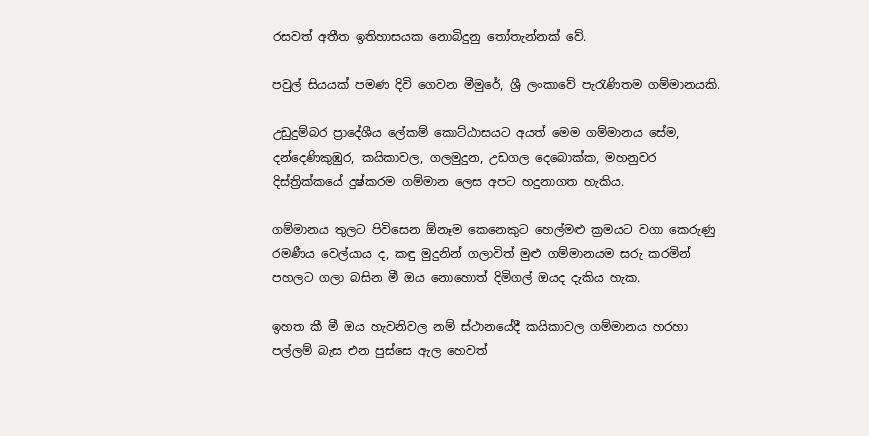රසවත් අතීත ඉතිහාසයක නොබිදුනු තෝතැන්නක් වේ.

පවුල් සියයක්‌ පමණ දිවි ගෙවන මීමුරේ, ශ්‍රී ලංකාවේ පැරැණිතම ගම්මානයකි.

උඩුදුම්බර ප්‍රාදේශීය ලේකම් කොට්‌ඨාසයට අයත් මෙම ගම්මානය සේම, දන්දෙණිකුඹුර, කයිකාවල, ගලමුදුන, උඩගල දෙබොක්‌ක, මහනුවර දිස්‌ත්‍රික්‌කයේ දුෂ්කරම ගම්මාන ලෙස අපට හදුනාගත හැකිය.

ගම්මානය තුලට පිවිසෙන ඕනෑම කෙනෙකුට හෙල්මළු ක්‍රමයට වගා කෙරුණු රමණීය වෙල්යාය ද, කඳු මුදුනින් ගලාවිත් මුළු ගම්මානයම සරු කරමින් පහලට ගලා බසින මී ඔය නොහොත් දිමිගල් ඔයද දැකිය හැක.

ඉහත කී මී ඔය හැවනිවල නම් ස්ථානයේදී කයිකාවල ගම්මානය හරහා පල්ලම් බැස එන පුස්සෙ ඇල හෙවත්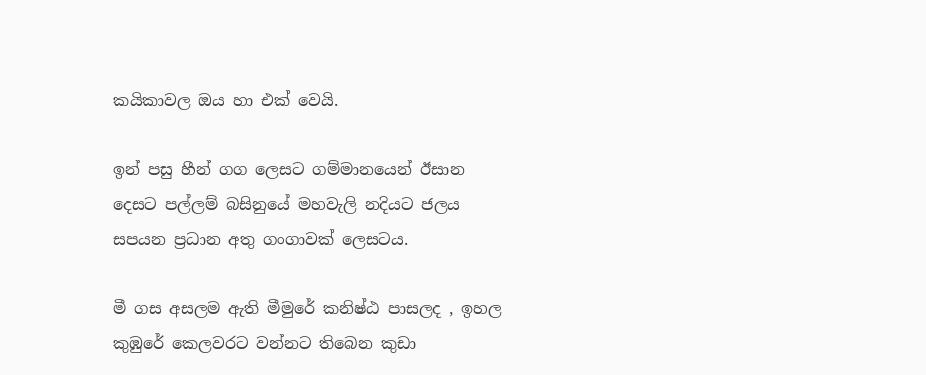කයිකාවල ඔය හා එක් වෙයි.

ඉන් පසු හීන් ගග ලෙසට ගම්මානයෙන් ඊසාන දෙසට පල්ලම් බසිනුයේ මහවැලි නදියට ජලය සපයන ප්‍රධාන අතු ගංගාවක් ලෙසටය.

මී ගස අසලම ඇති මීමුරේ කනිෂ්ඨ පාසලද , ඉහල කුඹුරේ කෙලවරට වන්නට තිබෙන කුඩා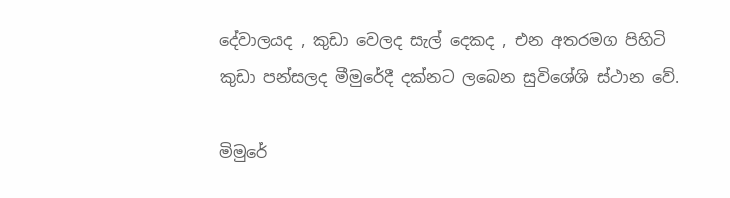දේවාලයද , කුඩා වෙලද සැල් දෙකද , එන අතරමග පිහිටි කුඩා පන්සලද මීමුරේදී දක්නට ලබෙන සුවිශේශි ස්ථාන වේ.

මිමුරේ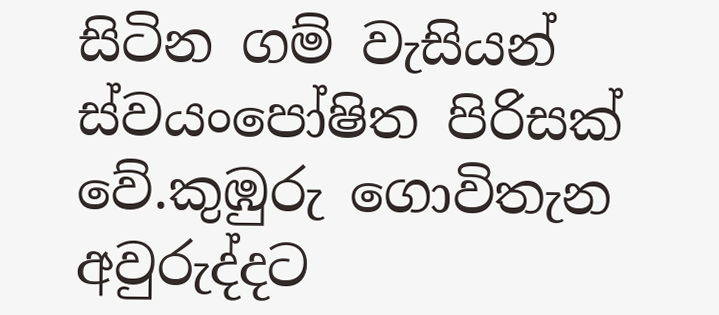සිටින ගම් වැසියන් ස්වයංපෝෂිත පිරිසක් වේ.කුඹුරු ගොවිතැන අවුරුද්දට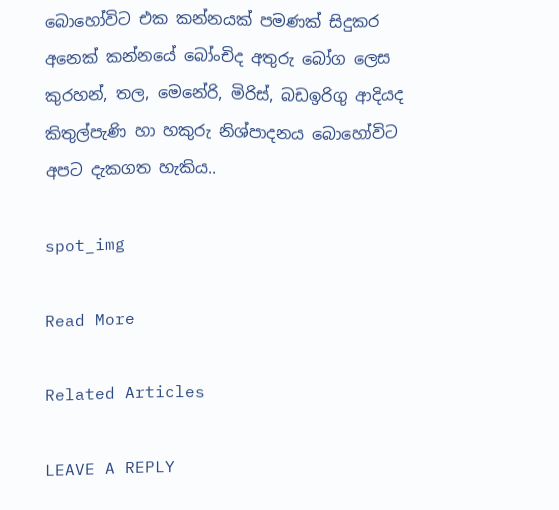බොහෝවිට එක කන්නයක් පමණක් සිදුකර අනෙක් කන්නයේ බෝංචිද අතුරු බෝග ලෙස කුරහන්, තල, මෙනේරි, මිරිස්, බඩඉරිගු ආදියද කිතුල්පැණි හා හකුරු නිශ්පාදනය බොහෝවිට අපට දැකගත හැකිය..

spot_img

Read More

Related Articles

LEAVE A REPLY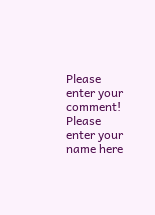Please enter your comment!
Please enter your name here